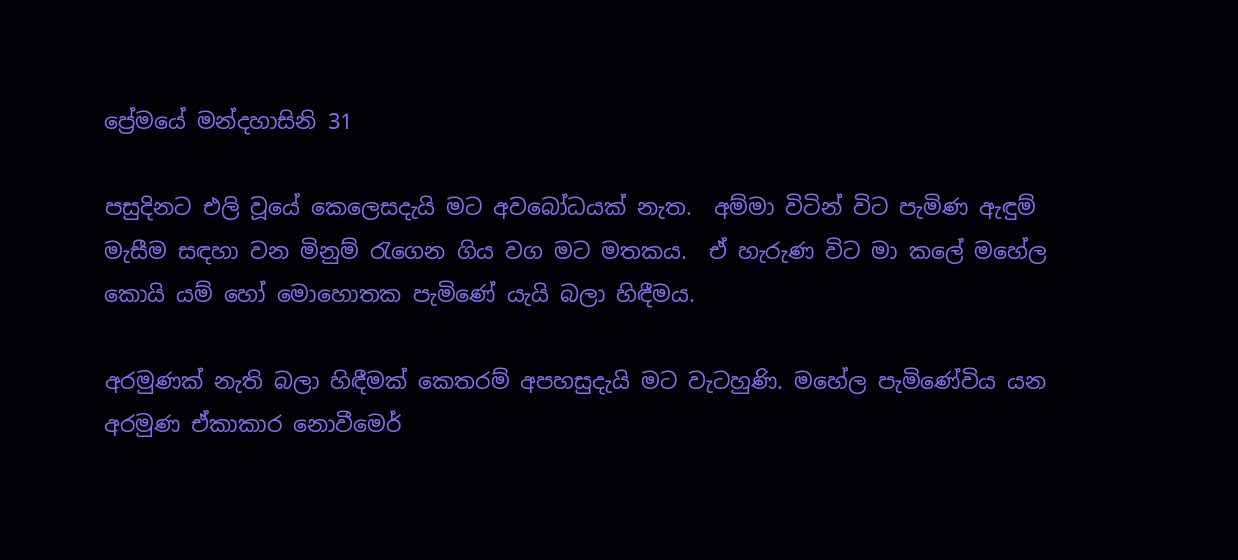ප්‍රේමයේ මන්දහාසිනි 31

පසුදිනට එලි වූයේ කෙලෙසදැයි මට අවබෝධයක් නැත.  අම්මා විටින් විට පැමිණ ඇඳුම් මැසීම සඳහා වන මිනුම් රැගෙන ගිය වග මට මතකය.  ඒ හැරුණ විට මා කලේ මහේල කොයි යම් හෝ මොහොතක පැමිණේ යැයි බලා හිඳීමය.

අරමුණක් නැති බලා හිඳීමක් කෙතරම් අපහසුදැයි මට වැටහුණි. මහේල පැමිණේවිය යන අරමුණ ඒකාකාර නොවීමෙර්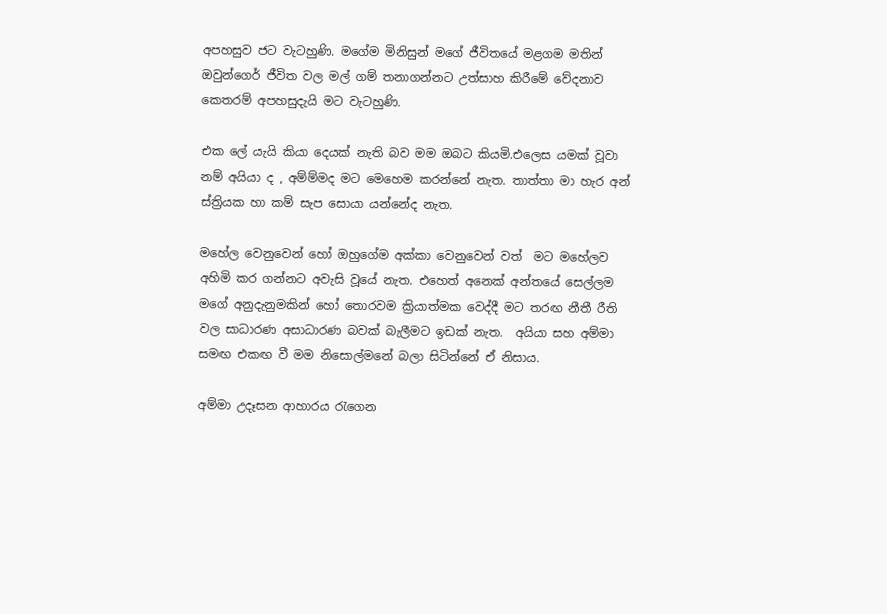අපහසුව ජට වැටහුණි. මගේම මිනිසුන් මගේ ජීවිතයේ මළගම මතින් ඔවුන්ගෙර් ජීවිත වල මල් ගම් තනාගන්නට උත්සාහ කිරීමේ වේදනාව කෙතරම් අපහසුදැයි මට වැටහුණි.

එක ලේ යැයි කියා දෙයක් නැති බව මම ඔබට කියමි.එලෙස යමක් වූවා නම් අයියා ද , අම්ම්මද මට මෙහෙම කරන්නේ නැත. තාත්තා මා හැර අන් ස්ත්‍රියක හා කම් සැප සොයා යන්නේද නැත.

මහේල වෙනුවෙන් හෝ ඔහුගේම අක්කා වෙනුවෙන් වත්  මට මහේලව අහිමි කර ගන්නට අවැසි වූයේ නැත. එහෙත් අනෙක් අන්තයේ සෙල්ලම මගේ අනුදැනුමකින් හෝ තොරවම ක්‍රියාත්මක වෙද්දී මට තරඟ නීතී රීති වල සාධාරණ අසාධාරණ බවක් බැලීමට ඉඩක් නැත.  අයියා සහ අම්මා සමඟ එකඟ වී මම නිසොල්මනේ බලා සිටින්නේ ඒ නිසාය.

අම්මා උදෑසන ආහාරය රැගෙන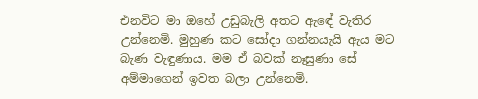එනවිට මා ඔහේ උඩුබැලි අතට ඇඳේ වැතිර උන්නෙමි. මුහුණ කට සෝදා ගන්නයැයි ඇය මට බැණ වැ‍ඳුණාය. මම ඒ බවක් නෑසුණා සේ අම්මාගෙන් ඉවත බලා උන්නෙමි.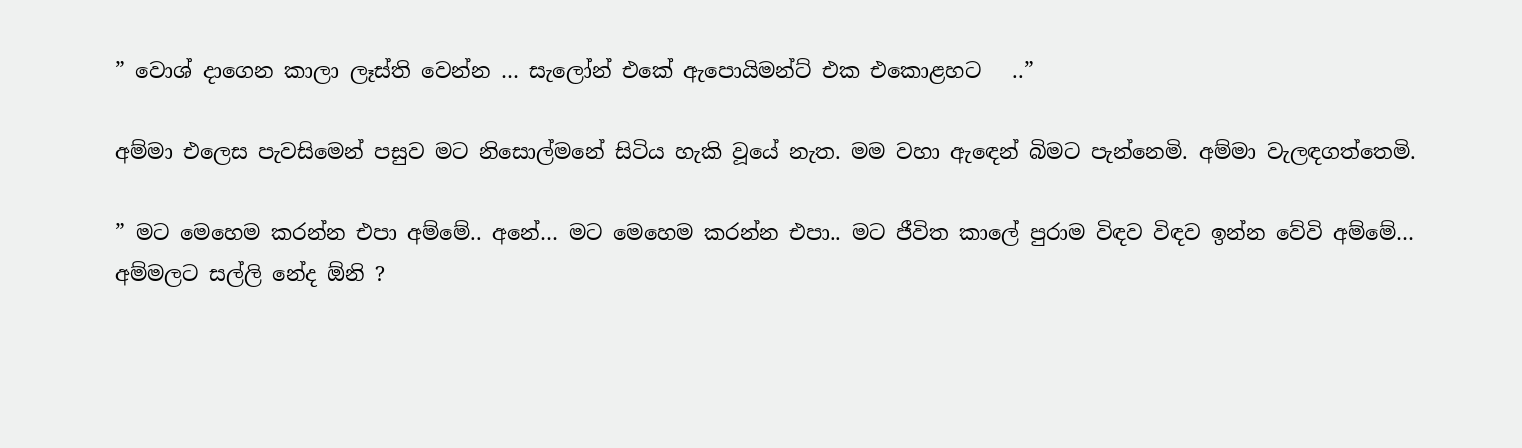” වොශ් දාගෙන කාලා ලෑස්ති වෙන්න … සැලෝන් එකේ ඇපොයිමන්ට් එක එකොළහට   ..”

අම්මා එලෙස පැවසිමෙන් පසුව මට නිසොල්මනේ සිටිය හැකි වූයේ නැත. මම වහා ඇඳෙන් බිමට පැන්නෙමි. අම්මා වැලඳගත්තෙමි.

” මට මෙහෙම කරන්න එපා අම්මේ.. අනේ… මට මෙහෙම කරන්න එපා.. මට ජීවිත කාලේ පුරාම විඳව විඳව ඉන්න වේවි අම්මේ… අම්මලට සල්ලි නේද ඕනි ?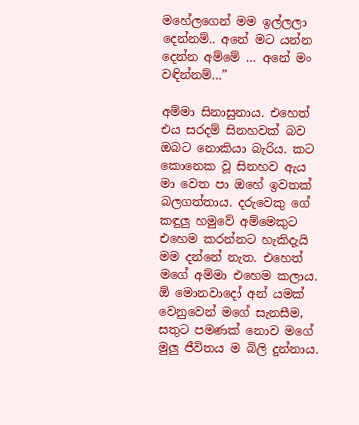මහේලගෙන් මම ඉල්ලලා දෙන්නම්.. අනේ මට යන්න දෙන්න අම්මේ … අනේ මං වඳින්නම්…”

අම්මා සිනාසුනාය. එහෙත් එය සරදම් සිනහවක් බව ඔබට නොකියා බැරිය. කට කොනෙක වූ සිනහව ඇය මා වෙත පා ඔහේ ඉවතක් බලගත්තාය. දරුවෙකු ගේ කඳුලු හමුවේ අම්මෙකුට එහෙම කරන්නට හැකිදැයි මම දන්නේ නැත. එහෙත් මගේ අම්මා එහෙම කලාය. ඕ මොනවාදෝ අන් යමක් වෙනුවෙන් මගේ සැනසීම, සතුට පමණක් නොව මගේ මුලු ජීවිතය ම බිලි දුන්නාය.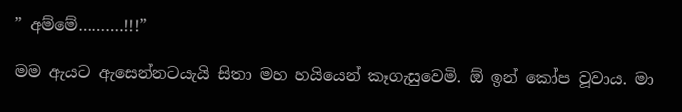” අම්මේ……….!!!”

මම ඇයට ඇසෙන්නටයැයි සිතා මහ හයියෙන් කෑගැසුවෙමි. ඕ ඉන් කෝප වූවාය. මා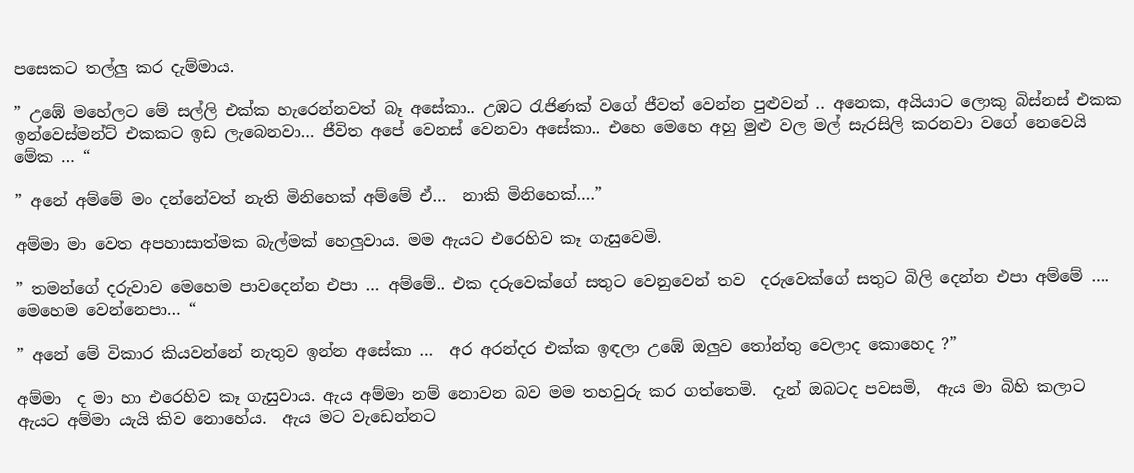පසෙකට තල්ලු කර දැම්මාය.

” උඹේ මහේලට මේ සල්ලි එක්ක හැරෙන්නවත් බෑ අසේකා.. උඹට රැජිණක් වගේ ජීවත් වෙන්න පුළුවන් .. අනෙක, අයියාට ලොකු බිස්නස් එකක ඉන්වෙස්මන්ට් එකකට ඉඩ ලැබෙනවා… ජීවිත අපේ වෙනස් වෙනවා අසේකා.. එහෙ මෙහෙ අහු මුළු වල මල් සැරසිලි කරනවා වගේ නෙවෙයි මේක … “

” අනේ අම්මේ මං දන්නේවත් නැති මිනිහෙක් අම්මේ ඒ…  නාකි මිනිහෙක්….”

අම්මා මා වෙත අපහාසාත්මක බැල්මක් හෙලුවාය. මම ඇයට එරෙහිව කෑ ගැසුවෙමි.

” තමන්ගේ දරුවාව මෙහෙම පාවදෙන්න එපා … අම්මේ.. එක දරුවෙක්ගේ සතුට වෙනුවෙන් තව  දරුවෙක්ගේ සතුට බිලි දෙන්න එපා අම්මේ …. මෙහෙම වෙන්නෙපා… “

” අනේ මේ විකාර කියවන්නේ නැතුව ඉන්න අසේකා …  අර අරන්දර එක්ක ඉඳලා උඹේ ඔලුව තෝන්තු වෙලාද කොහෙද ?”

අම්මා  ද මා හා එරෙහිව කෑ ගැසුවාය. ඇය අම්මා නම් නොවන බව මම තහවුරු කර ගත්තෙමි.  දැන් ඔබටද පවසමි,  ඇය මා බිහි කලාට ඇයට අම්මා යැයි කිව නොහේය.  ඇය මට වැඩෙන්නට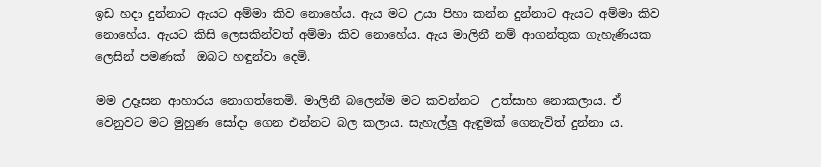ඉඩ හදා දුන්නාට ඇයට අම්මා කිව නොහේය. ඇය මට උයා පිහා කන්න දුන්නාට ඇයට අම්මා කිව නොහේය. ඇයට කිසි ලෙසකින්වත් අම්මා කිව නොහේය. ඇය මාලිනී නම් ආගන්තුක ගැහැණියක ලෙසින් පමණක්  ඔබට හඳුන්වා දෙමි.

මම උදෑසන ආහාරය නොගත්තෙමි. මාලිනී බලෙන්ම මට කවන්නට  උත්සාහ නොකලාය. ඒ වෙනුවට මට මුහුණ සෝදා ගෙන එන්නට බල කලාය. සැහැල්ලු ඇඳුමක් ගෙනැවිත් දුන්නා ය.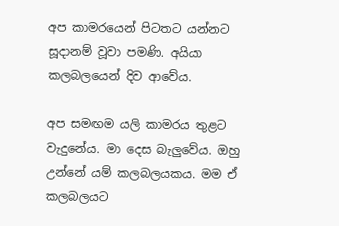අප කාමරයෙන් පිටතට යන්නට සූදානම් වූවා පමණි. අයියා කලබලයෙන් දිව ආවේය.

අප සමඟම යලි කාමරය තුළට වැදුනේය. මා දෙස බැලුවේය. ඔහු උන්නේ යම් කලබලයකය. මම ඒ කලබලයට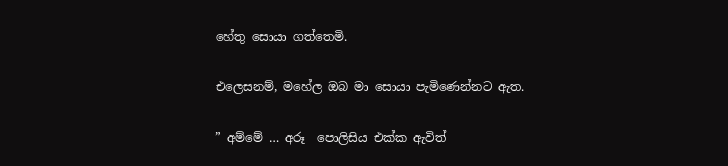හේතු සොයා ගත්තෙමි.

එලෙසනම්, මහේල ඔබ මා සොයා පැමිණෙන්නට ඇත.

” අම්මේ … අරූ  පොලිසිය එක්ක ඇවිත්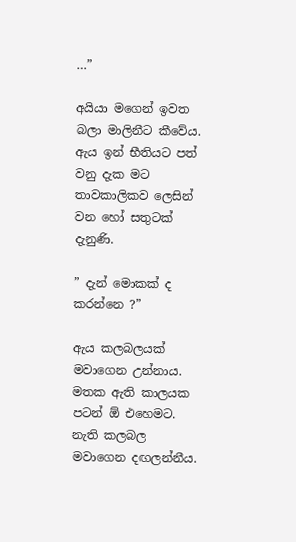…”

අයියා මගෙන් ඉවත බලා මාලිනීට කීවේය. ඇය ඉන් භීතියට පත් වනු දැක මට තාවකාලිකව ලෙසින් වන හෝ සතුටක් දැනුණි.

” දැන් මොකක් ද කරන්නෙ ?”

ඇය කලබලයක් මවාගෙන උන්නාය. මතක ඇති කාලයක පටන් ඕ එහෙමට. නැති කලබල මවාගෙන දඟලන්නීය.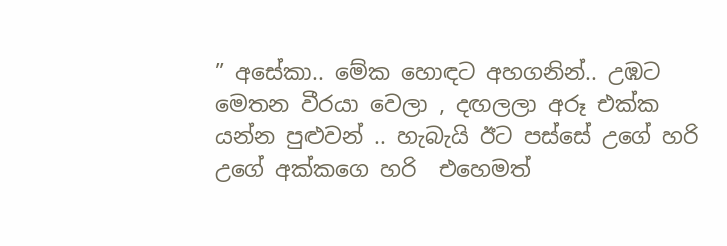” අසේකා.. මේක හොඳට අහගනින්.. උඹට මෙතන වීරයා වෙලා , දඟලලා අරූ එක්ක යන්න පුළුවන් .. හැබැයි ඊට පස්සේ උගේ හරි උගේ අක්කගෙ හරි  එහෙමත්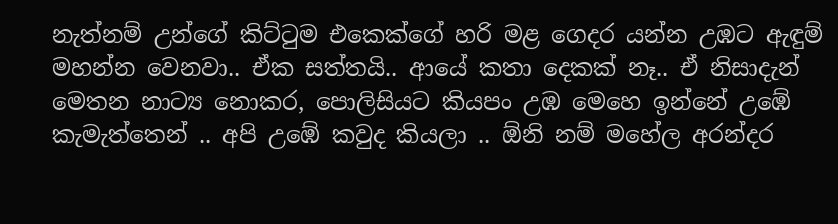නැත්නම් උන්ගේ කිට්ටුම එකෙක්ගේ හරි මළ ගෙදර යන්න උඹට ඇඳුම් මහන්න වෙනවා.. ඒක සත්තයි.. ආයේ කතා දෙකක් නෑ.. ඒ නිසාදැන් මෙතන නාට්‍ය නොකර, පොලිසියට කියපං උඹ මෙහෙ ඉන්නේ උඹේ කැමැත්තෙන් .. අපි උඹේ කවුද කියලා .. ඕනි නම් මහේල අරන්දර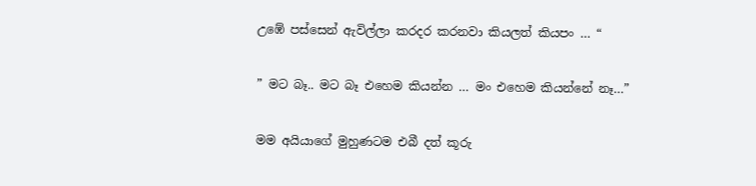උඹේ පස්සෙන් ඇවිල්ලා කරදර කරනවා කියලත් කියපං … “

” මට බෑ.. මට බෑ එහෙම කියන්න … මං එහෙම කියන්නේ නෑ…”

මම අයියාගේ මුහුණටම එබී දත් කූරු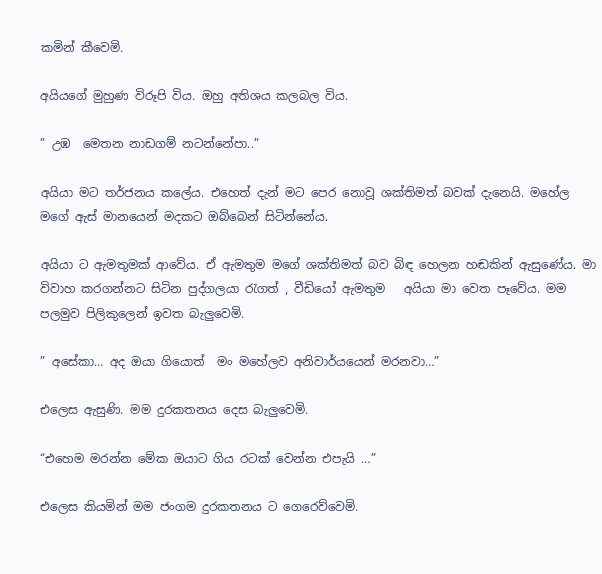කමින් කීවෙමි.

අයියගේ මුහුණ විරූපි විය. ඔහු අතිශය කලබල විය.

” උඹ  මෙතන නාඩගම් නටන්නේපා..”

අයියා මට තර්ජනය කලේය. එහෙත් දැන් මට පෙර නොවූ ශක්තිමත් බවක් දැනෙයි. මහේල මගේ ඇස් මානයෙන් මදකට ඔබ්බෙන් සිටින්නේය.

අයියා ට ඇමතුමක් ආවේය. ඒ ඇමතුම මගේ ශක්තිමත් බව බිඳ හෙලන හඬකින් ඇසුණේය. මා විවාහ කරගන්නට සිටින පුද්ගලයා රැගත් , වීඩියෝ ඇමතුම   අයියා මා වෙත පෑවේය. මම පලමුව පිලිකුලෙන් ඉවත බැලුවෙමි.

” අසේකා… අද ඔයා ගියොත්  මං මහේලව අනිවාර්යයෙන් මරනවා…”

එලෙස ඇසුණි. මම දුරකතනය දෙස බැලුවෙමි.

“එහෙම මරන්න මේක ඔයාට ගිය රටක් වෙන්න එපැයි …”

එලෙස කියමින් මම ජංගම දුරකතනය ට ගෙරෙව්වෙමි.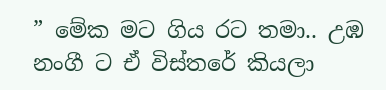” මේක මට ගිය රට තමා.. උඹ නංගී ට ඒ විස්තරේ කියලා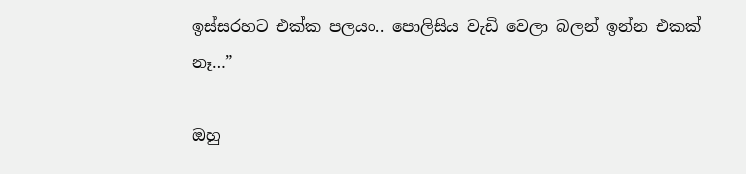ඉස්සරහට එක්ක පලයං.. පොලිසිය වැඩි වෙලා බලන් ඉන්න එකක් නෑ…”

ඔහු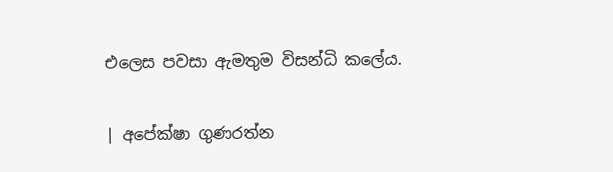එලෙස පවසා ඇමතුම විසන්ධි කලේය.

| අපේක්ෂා ගුණරත්න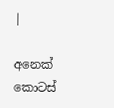|

අනෙක් කොටස්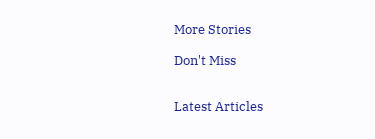More Stories

Don't Miss


Latest Articles